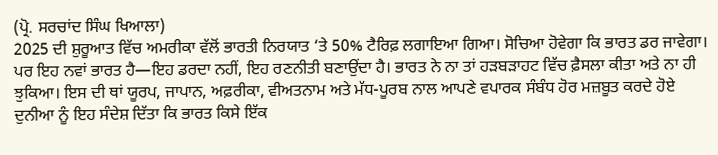(ਪ੍ਰੋ. ਸਰਚਾਂਦ ਸਿੰਘ ਖਿਆਲਾ)
2025 ਦੀ ਸ਼ੁਰੂਆਤ ਵਿੱਚ ਅਮਰੀਕਾ ਵੱਲੋਂ ਭਾਰਤੀ ਨਿਰਯਾਤ ‘ਤੇ 50% ਟੈਰਿਫ਼ ਲਗਾਇਆ ਗਿਆ। ਸੋਚਿਆ ਹੋਵੇਗਾ ਕਿ ਭਾਰਤ ਡਰ ਜਾਵੇਗਾ। ਪਰ ਇਹ ਨਵਾਂ ਭਾਰਤ ਹੈ—ਇਹ ਡਰਦਾ ਨਹੀਂ, ਇਹ ਰਣਨੀਤੀ ਬਣਾਉਂਦਾ ਹੈ। ਭਾਰਤ ਨੇ ਨਾ ਤਾਂ ਹੜਬੜਾਹਟ ਵਿੱਚ ਫ਼ੈਸਲਾ ਕੀਤਾ ਅਤੇ ਨਾ ਹੀ ਝੁਕਿਆ। ਇਸ ਦੀ ਥਾਂ ਯੂਰਪ, ਜਾਪਾਨ, ਅਫ਼ਰੀਕਾ, ਵੀਅਤਨਾਮ ਅਤੇ ਮੱਧ-ਪੂਰਬ ਨਾਲ ਆਪਣੇ ਵਪਾਰਕ ਸੰਬੰਧ ਹੋਰ ਮਜ਼ਬੂਤ ਕਰਦੇ ਹੋਏ ਦੁਨੀਆ ਨੂੰ ਇਹ ਸੰਦੇਸ਼ ਦਿੱਤਾ ਕਿ ਭਾਰਤ ਕਿਸੇ ਇੱਕ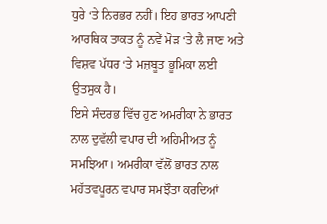ਧੁਰੇ ‘ਤੇ ਨਿਰਭਰ ਨਹੀਂ। ਇਹ ਭਾਰਤ ਆਪਣੀ ਆਰਥਿਕ ਤਾਕਤ ਨੂੰ ਨਵੇਂ ਮੋੜ ‘ਤੇ ਲੈ ਜਾਣ ਅਤੇ ਵਿਸ਼ਵ ਪੱਧਰ ‘ਤੇ ਮਜ਼ਬੂਤ ਭੂਮਿਕਾ ਲਈ ਉਤਸੁਕ ਹੈ।
ਇਸੇ ਸੰਦਰਭ ਵਿੱਚ ਹੁਣ ਅਮਰੀਕਾ ਨੇ ਭਾਰਤ ਨਾਲ ਦੁਵੱਲੀ ਵਪਾਰ ਦੀ ਅਹਿਮੀਅਤ ਨੂੰ ਸਮਝਿਆ। ਅਮਰੀਕਾ ਵੱਲੋਂ ਭਾਰਤ ਨਾਲ ਮਹੱਤਵਪੂਰਨ ਵਪਾਰ ਸਮਝੌਤਾ ਕਰਦਿਆਂ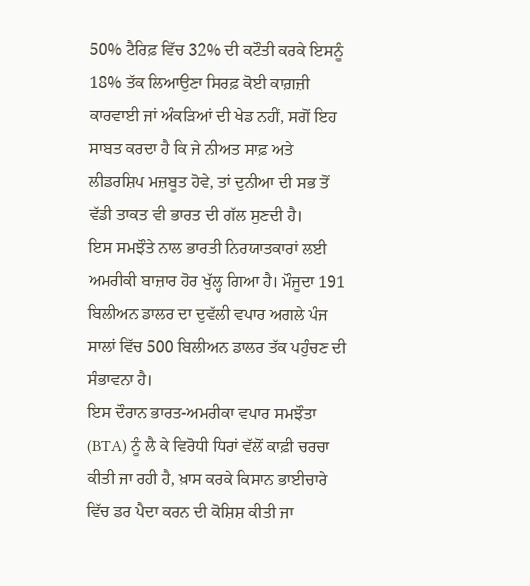50% ਟੈਰਿਫ਼ ਵਿੱਚ 32% ਦੀ ਕਟੌਤੀ ਕਰਕੇ ਇਸਨੂੰ 18% ਤੱਕ ਲਿਆਉਣਾ ਸਿਰਫ਼ ਕੋਈ ਕਾਗ਼ਜ਼ੀ ਕਾਰਵਾਈ ਜਾਂ ਅੰਕੜਿਆਂ ਦੀ ਖੇਡ ਨਹੀਂ, ਸਗੋਂ ਇਹ ਸਾਬਤ ਕਰਦਾ ਹੈ ਕਿ ਜੇ ਨੀਅਤ ਸਾਫ਼ ਅਤੇ ਲੀਡਰਸ਼ਿਪ ਮਜ਼ਬੂਤ ਹੋਵੇ, ਤਾਂ ਦੁਨੀਆ ਦੀ ਸਭ ਤੋਂ ਵੱਡੀ ਤਾਕਤ ਵੀ ਭਾਰਤ ਦੀ ਗੱਲ ਸੁਣਦੀ ਹੈ।
ਇਸ ਸਮਝੌਤੇ ਨਾਲ ਭਾਰਤੀ ਨਿਰਯਾਤਕਾਰਾਂ ਲਈ ਅਮਰੀਕੀ ਬਾਜ਼ਾਰ ਹੋਰ ਖੁੱਲ੍ਹ ਗਿਆ ਹੈ। ਮੌਜੂਦਾ 191 ਬਿਲੀਅਨ ਡਾਲਰ ਦਾ ਦੁਵੱਲੀ ਵਪਾਰ ਅਗਲੇ ਪੰਜ ਸਾਲਾਂ ਵਿੱਚ 500 ਬਿਲੀਅਨ ਡਾਲਰ ਤੱਕ ਪਹੁੰਚਣ ਦੀ ਸੰਭਾਵਨਾ ਹੈ।
ਇਸ ਦੌਰਾਨ ਭਾਰਤ-ਅਮਰੀਕਾ ਵਪਾਰ ਸਮਝੌਤਾ (BTA) ਨੂੰ ਲੈ ਕੇ ਵਿਰੋਧੀ ਧਿਰਾਂ ਵੱਲੋਂ ਕਾਫ਼ੀ ਚਰਚਾ ਕੀਤੀ ਜਾ ਰਹੀ ਹੈ, ਖ਼ਾਸ ਕਰਕੇ ਕਿਸਾਨ ਭਾਈਚਾਰੇ ਵਿੱਚ ਡਰ ਪੈਦਾ ਕਰਨ ਦੀ ਕੋਸ਼ਿਸ਼ ਕੀਤੀ ਜਾ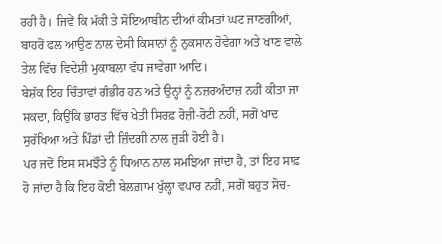ਰਹੀ ਹੈ। ਜਿਵੇਂ ਕਿ ਮੱਕੀ ਤੇ ਸੋਇਆਬੀਨ ਦੀਆਂ ਕੀਮਤਾਂ ਘਟ ਜਾਣਗੀਆਂ, ਬਾਹਰੋਂ ਫਲ ਆਉਣ ਨਾਲ ਦੇਸੀ ਕਿਸਾਨਾਂ ਨੂੰ ਨੁਕਸਾਨ ਹੋਵੇਗਾ ਅਤੇ ਖਾਣ ਵਾਲੇ ਤੇਲ ਵਿੱਚ ਵਿਦੇਸ਼ੀ ਮੁਕਾਬਲਾ ਵੱਧ ਜਾਵੇਗਾ ਆਦਿ।
ਬੇਸ਼ੱਕ ਇਹ ਚਿੰਤਾਵਾਂ ਗੰਭੀਰ ਹਨ ਅਤੇ ਉਨ੍ਹਾਂ ਨੂੰ ਨਜ਼ਰਅੰਦਾਜ਼ ਨਹੀਂ ਕੀਤਾ ਜਾ ਸਕਦਾ, ਕਿਉਂਕਿ ਭਾਰਤ ਵਿੱਚ ਖੇਤੀ ਸਿਰਫ਼ ਰੋਜ਼ੀ-ਰੋਟੀ ਨਹੀਂ, ਸਗੋਂ ਖਾਦ ਸੁਰੱਖਿਆ ਅਤੇ ਪਿੰਡਾਂ ਦੀ ਜ਼ਿੰਦਗੀ ਨਾਲ ਜੁੜੀ ਹੋਈ ਹੈ।
ਪਰ ਜਦੋਂ ਇਸ ਸਮਝੌਤੇ ਨੂੰ ਧਿਆਨ ਨਾਲ ਸਮਝਿਆ ਜਾਂਦਾ ਹੈ, ਤਾਂ ਇਹ ਸਾਫ਼ ਹੋ ਜਾਂਦਾ ਹੈ ਕਿ ਇਹ ਕੋਈ ਬੇਲਗ਼ਾਮ ਖੁੱਲ੍ਹਾ ਵਪਾਰ ਨਹੀਂ, ਸਗੋਂ ਬਹੁਤ ਸੋਚ-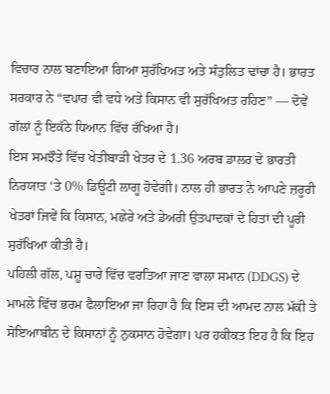ਵਿਚਾਰ ਨਾਲ ਬਣਾਇਆ ਗਿਆ ਸੁਰੱਖਿਅਤ ਅਤੇ ਸੰਤੁਲਿਤ ਢਾਂਚਾ ਹੈ। ਭਾਰਤ ਸਰਕਾਰ ਨੇ “ਵਪਾਰ ਵੀ ਵਧੇ ਅਤੇ ਕਿਸਾਨ ਵੀ ਸੁਰੱਖਿਅਤ ਰਹਿਣ” — ਦੋਵੇਂ ਗੱਲਾਂ ਨੂੰ ਇਕੱਠੇ ਧਿਆਨ ਵਿੱਚ ਰੱਖਿਆ ਹੈ।
ਇਸ ਸਮਝੌਤੇ ਵਿੱਚ ਖੇਤੀਬਾੜੀ ਖੇਤਰ ਦੇ 1.36 ਅਰਬ ਡਾਲਰ ਦੇ ਭਾਰਤੀ ਨਿਰਯਾਤ ‘ਤੇ 0% ਡਿਊਟੀ ਲਾਗੂ ਹੋਵੇਗੀ। ਨਾਲ ਹੀ ਭਾਰਤ ਨੇ ਆਪਣੇ ਜ਼ਰੂਰੀ ਖੇਤਰਾਂ ਜਿਵੇਂ ਕਿ ਕਿਸਾਨ, ਮਛੇਰੇ ਅਤੇ ਡੇਅਰੀ ਉਤਪਾਦਕਾਂ ਦੇ ਹਿਤਾਂ ਦੀ ਪੂਰੀ ਸੁਰੱਖਿਆ ਕੀਤੀ ਹੈ।
ਪਹਿਲੀ ਗੱਲ, ਪਸ਼ੂ ਚਾਰੇ ਵਿੱਚ ਵਰਤਿਆ ਜਾਣ ਵਾਲਾ ਸਮਾਨ (DDGS) ਦੇ ਮਾਮਲੇ ਵਿੱਚ ਭਰਮ ਫੈਲਾਇਆ ਜਾ ਰਿਹਾ ਹੈ ਕਿ ਇਸ ਦੀ ਆਮਦ ਨਾਲ ਮੱਕੀ ਤੇ ਸੋਇਆਬੀਨ ਦੇ ਕਿਸਾਨਾਂ ਨੂੰ ਨੁਕਸਾਨ ਹੋਵੇਗਾ। ਪਰ ਹਕੀਕਤ ਇਹ ਹੈ ਕਿ ਇਹ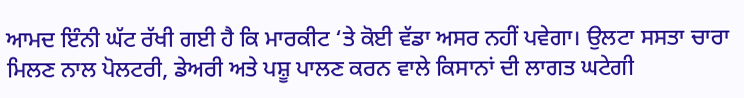ਆਮਦ ਇੰਨੀ ਘੱਟ ਰੱਖੀ ਗਈ ਹੈ ਕਿ ਮਾਰਕੀਟ ‘ਤੇ ਕੋਈ ਵੱਡਾ ਅਸਰ ਨਹੀਂ ਪਵੇਗਾ। ਉਲਟਾ ਸਸਤਾ ਚਾਰਾ ਮਿਲਣ ਨਾਲ ਪੋਲਟਰੀ, ਡੇਅਰੀ ਅਤੇ ਪਸ਼ੂ ਪਾਲਣ ਕਰਨ ਵਾਲੇ ਕਿਸਾਨਾਂ ਦੀ ਲਾਗਤ ਘਟੇਗੀ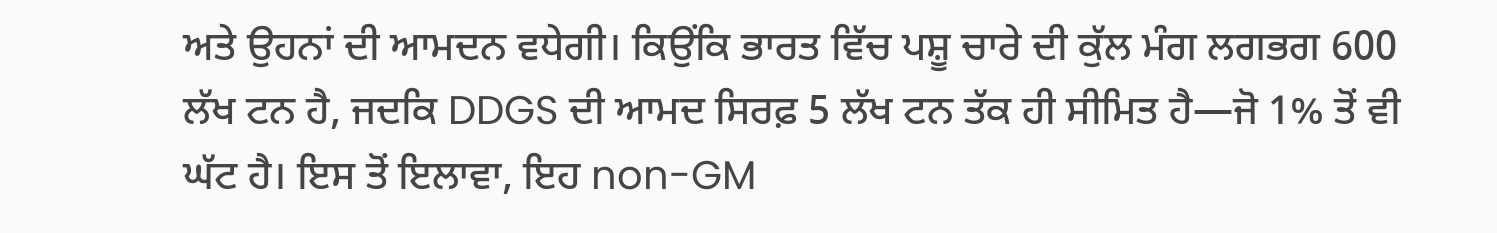ਅਤੇ ਉਹਨਾਂ ਦੀ ਆਮਦਨ ਵਧੇਗੀ। ਕਿਉਂਕਿ ਭਾਰਤ ਵਿੱਚ ਪਸ਼ੂ ਚਾਰੇ ਦੀ ਕੁੱਲ ਮੰਗ ਲਗਭਗ 600 ਲੱਖ ਟਨ ਹੈ, ਜਦਕਿ DDGS ਦੀ ਆਮਦ ਸਿਰਫ਼ 5 ਲੱਖ ਟਨ ਤੱਕ ਹੀ ਸੀਮਿਤ ਹੈ—ਜੋ 1% ਤੋਂ ਵੀ ਘੱਟ ਹੈ। ਇਸ ਤੋਂ ਇਲਾਵਾ, ਇਹ non-GM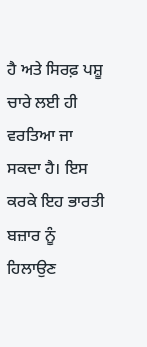ਹੈ ਅਤੇ ਸਿਰਫ਼ ਪਸ਼ੂ ਚਾਰੇ ਲਈ ਹੀ ਵਰਤਿਆ ਜਾ ਸਕਦਾ ਹੈ। ਇਸ ਕਰਕੇ ਇਹ ਭਾਰਤੀ ਬਜ਼ਾਰ ਨੂੰ ਹਿਲਾਉਣ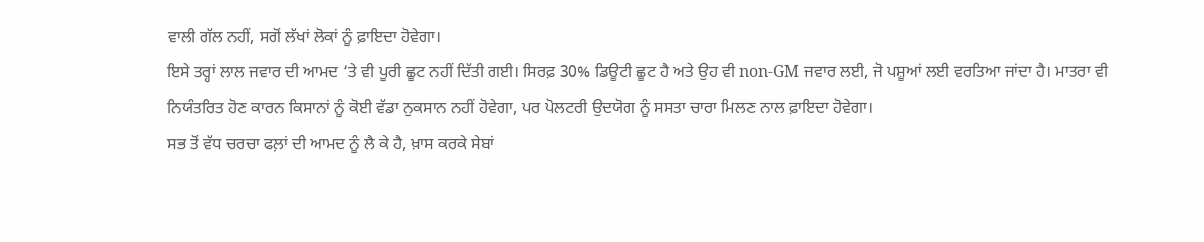ਵਾਲੀ ਗੱਲ ਨਹੀਂ, ਸਗੋਂ ਲੱਖਾਂ ਲੋਕਾਂ ਨੂੰ ਫ਼ਾਇਦਾ ਹੋਵੇਗਾ।
ਇਸੇ ਤਰ੍ਹਾਂ ਲਾਲ ਜਵਾਰ ਦੀ ਆਮਦ ‘ਤੇ ਵੀ ਪੂਰੀ ਛੂਟ ਨਹੀਂ ਦਿੱਤੀ ਗਈ। ਸਿਰਫ਼ 30% ਡਿਊਟੀ ਛੂਟ ਹੈ ਅਤੇ ਉਹ ਵੀ non-GM ਜਵਾਰ ਲਈ, ਜੋ ਪਸ਼ੂਆਂ ਲਈ ਵਰਤਿਆ ਜਾਂਦਾ ਹੈ। ਮਾਤਰਾ ਵੀ ਨਿਯੰਤਰਿਤ ਹੋਣ ਕਾਰਨ ਕਿਸਾਨਾਂ ਨੂੰ ਕੋਈ ਵੱਡਾ ਨੁਕਸਾਨ ਨਹੀਂ ਹੋਵੇਗਾ, ਪਰ ਪੋਲਟਰੀ ਉਦਯੋਗ ਨੂੰ ਸਸਤਾ ਚਾਰਾ ਮਿਲਣ ਨਾਲ ਫ਼ਾਇਦਾ ਹੋਵੇਗਾ।
ਸਭ ਤੋਂ ਵੱਧ ਚਰਚਾ ਫਲ਼ਾਂ ਦੀ ਆਮਦ ਨੂੰ ਲੈ ਕੇ ਹੈ, ਖ਼ਾਸ ਕਰਕੇ ਸੇਬਾਂ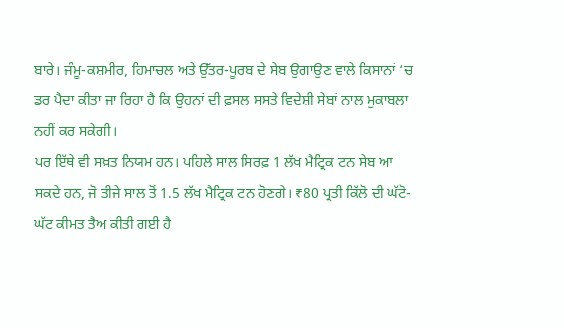ਬਾਰੇ। ਜੰਮੂ-ਕਸ਼ਮੀਰ, ਹਿਮਾਚਲ ਅਤੇ ਉੱਤਰ-ਪੂਰਬ ਦੇ ਸੇਬ ਉਗਾਉਣ ਵਾਲੇ ਕਿਸਾਨਾਂ ‘ਚ ਡਰ ਪੈਦਾ ਕੀਤਾ ਜਾ ਰਿਹਾ ਹੈ ਕਿ ਉਹਨਾਂ ਦੀ ਫ਼ਸਲ ਸਸਤੇ ਵਿਦੇਸ਼ੀ ਸੇਬਾਂ ਨਾਲ ਮੁਕਾਬਲਾ ਨਹੀਂ ਕਰ ਸਕੇਗੀ।
ਪਰ ਇੱਥੇ ਵੀ ਸਖ਼ਤ ਨਿਯਮ ਹਨ। ਪਹਿਲੇ ਸਾਲ ਸਿਰਫ਼ 1 ਲੱਖ ਮੈਟ੍ਰਿਕ ਟਨ ਸੇਬ ਆ ਸਕਦੇ ਹਨ, ਜੋ ਤੀਜੇ ਸਾਲ ਤੋਂ 1.5 ਲੱਖ ਮੈਟ੍ਰਿਕ ਟਨ ਹੋਣਗੇ। ₹80 ਪ੍ਰਤੀ ਕਿੱਲੋ ਦੀ ਘੱਟੋ-ਘੱਟ ਕੀਮਤ ਤੈਅ ਕੀਤੀ ਗਈ ਹੈ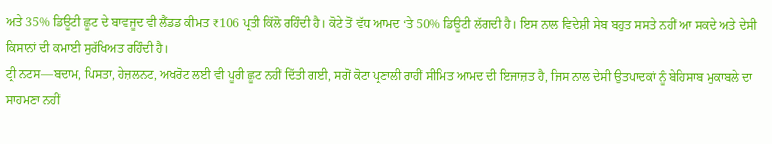ਅਤੇ 35% ਡਿਊਟੀ ਛੂਟ ਦੇ ਬਾਵਜੂਦ ਵੀ ਲੈਂਡਡ ਕੀਮਤ ₹106 ਪ੍ਰਤੀ ਕਿੱਲੋ ਰਹਿੰਦੀ ਹੈ। ਕੋਟੇ ਤੋਂ ਵੱਧ ਆਮਦ ‘ਤੇ 50% ਡਿਊਟੀ ਲੱਗਦੀ ਹੈ। ਇਸ ਨਾਲ ਵਿਦੇਸ਼ੀ ਸੇਬ ਬਹੁਤ ਸਸਤੇ ਨਹੀਂ ਆ ਸਕਦੇ ਅਤੇ ਦੇਸੀ ਕਿਸਾਨਾਂ ਦੀ ਕਮਾਈ ਸੁਰੱਖਿਅਤ ਰਹਿੰਦੀ ਹੈ।
ਟ੍ਰੀ ਨਟਸ—ਬਦਾਮ, ਪਿਸਤਾ, ਹੇਜ਼ਲਨਟ, ਅਖਰੋਟ ਲਈ ਵੀ ਪੂਰੀ ਛੂਟ ਨਹੀਂ ਦਿੱਤੀ ਗਈ, ਸਗੋਂ ਕੋਟਾ ਪ੍ਰਣਾਲੀ ਰਾਹੀਂ ਸੀਮਿਤ ਆਮਦ ਦੀ ਇਜਾਜ਼ਤ ਹੈ, ਜਿਸ ਨਾਲ ਦੇਸੀ ਉਤਪਾਦਕਾਂ ਨੂੰ ਬੇਹਿਸਾਬ ਮੁਕਾਬਲੇ ਦਾ ਸਾਹਮਣਾ ਨਹੀਂ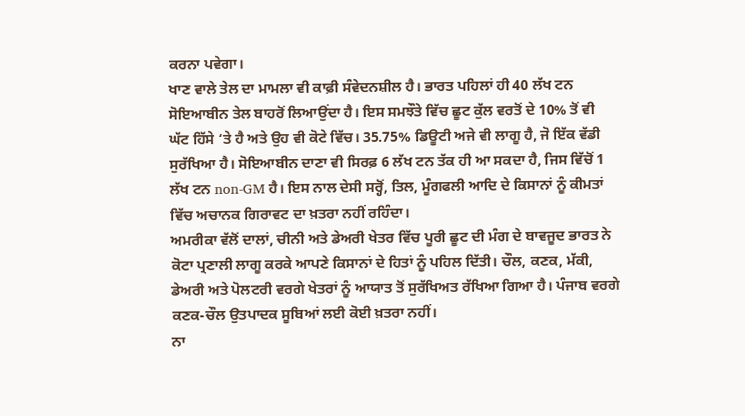ਕਰਨਾ ਪਵੇਗਾ।
ਖਾਣ ਵਾਲੇ ਤੇਲ ਦਾ ਮਾਮਲਾ ਵੀ ਕਾਫ਼ੀ ਸੰਵੇਦਨਸ਼ੀਲ ਹੈ। ਭਾਰਤ ਪਹਿਲਾਂ ਹੀ 40 ਲੱਖ ਟਨ ਸੋਇਆਬੀਨ ਤੇਲ ਬਾਹਰੋਂ ਲਿਆਉਂਦਾ ਹੈ। ਇਸ ਸਮਝੌਤੇ ਵਿੱਚ ਛੂਟ ਕੁੱਲ ਵਰਤੋਂ ਦੇ 10% ਤੋਂ ਵੀ ਘੱਟ ਹਿੱਸੇ ‘ਤੇ ਹੈ ਅਤੇ ਉਹ ਵੀ ਕੋਟੇ ਵਿੱਚ। 35.75% ਡਿਊਟੀ ਅਜੇ ਵੀ ਲਾਗੂ ਹੈ, ਜੋ ਇੱਕ ਵੱਡੀ ਸੁਰੱਖਿਆ ਹੈ। ਸੋਇਆਬੀਨ ਦਾਣਾ ਵੀ ਸਿਰਫ਼ 6 ਲੱਖ ਟਨ ਤੱਕ ਹੀ ਆ ਸਕਦਾ ਹੈ, ਜਿਸ ਵਿੱਚੋਂ 1 ਲੱਖ ਟਨ non-GM ਹੈ। ਇਸ ਨਾਲ ਦੇਸੀ ਸਰ੍ਹੋਂ, ਤਿਲ, ਮੂੰਗਫਲੀ ਆਦਿ ਦੇ ਕਿਸਾਨਾਂ ਨੂੰ ਕੀਮਤਾਂ ਵਿੱਚ ਅਚਾਨਕ ਗਿਰਾਵਟ ਦਾ ਖ਼ਤਰਾ ਨਹੀਂ ਰਹਿੰਦਾ।
ਅਮਰੀਕਾ ਵੱਲੋਂ ਦਾਲਾਂ, ਚੀਨੀ ਅਤੇ ਡੇਅਰੀ ਖੇਤਰ ਵਿੱਚ ਪੂਰੀ ਛੂਟ ਦੀ ਮੰਗ ਦੇ ਬਾਵਜੂਦ ਭਾਰਤ ਨੇ ਕੋਟਾ ਪ੍ਰਣਾਲੀ ਲਾਗੂ ਕਰਕੇ ਆਪਣੇ ਕਿਸਾਨਾਂ ਦੇ ਹਿਤਾਂ ਨੂੰ ਪਹਿਲ ਦਿੱਤੀ। ਚੌਲ, ਕਣਕ, ਮੱਕੀ, ਡੇਅਰੀ ਅਤੇ ਪੋਲਟਰੀ ਵਰਗੇ ਖੇਤਰਾਂ ਨੂੰ ਆਯਾਤ ਤੋਂ ਸੁਰੱਖਿਅਤ ਰੱਖਿਆ ਗਿਆ ਹੈ। ਪੰਜਾਬ ਵਰਗੇ ਕਣਕ-ਚੌਲ ਉਤਪਾਦਕ ਸੂਬਿਆਂ ਲਈ ਕੋਈ ਖ਼ਤਰਾ ਨਹੀਂ।
ਨਾ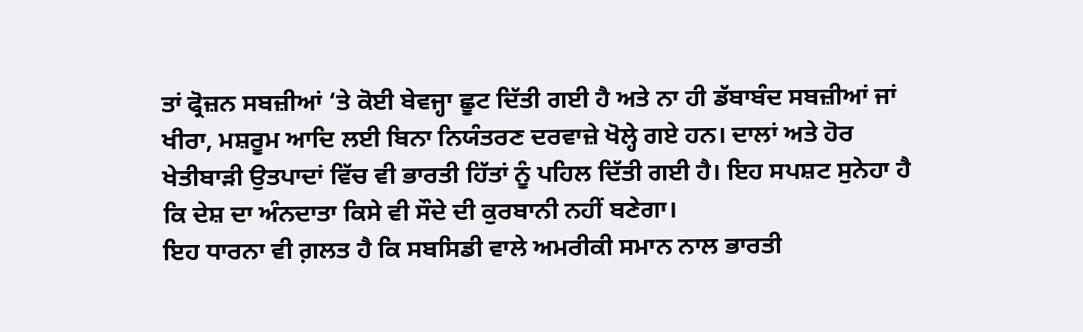ਤਾਂ ਫ੍ਰੋਜ਼ਨ ਸਬਜ਼ੀਆਂ ‘ਤੇ ਕੋਈ ਬੇਵਜ੍ਹਾ ਛੂਟ ਦਿੱਤੀ ਗਈ ਹੈ ਅਤੇ ਨਾ ਹੀ ਡੱਬਾਬੰਦ ਸਬਜ਼ੀਆਂ ਜਾਂ ਖੀਰਾ, ਮਸ਼ਰੂਮ ਆਦਿ ਲਈ ਬਿਨਾ ਨਿਯੰਤਰਣ ਦਰਵਾਜ਼ੇ ਖੋਲ੍ਹੇ ਗਏ ਹਨ। ਦਾਲਾਂ ਅਤੇ ਹੋਰ ਖੇਤੀਬਾੜੀ ਉਤਪਾਦਾਂ ਵਿੱਚ ਵੀ ਭਾਰਤੀ ਹਿੱਤਾਂ ਨੂੰ ਪਹਿਲ ਦਿੱਤੀ ਗਈ ਹੈ। ਇਹ ਸਪਸ਼ਟ ਸੁਨੇਹਾ ਹੈ ਕਿ ਦੇਸ਼ ਦਾ ਅੰਨਦਾਤਾ ਕਿਸੇ ਵੀ ਸੌਦੇ ਦੀ ਕੁਰਬਾਨੀ ਨਹੀਂ ਬਣੇਗਾ।
ਇਹ ਧਾਰਨਾ ਵੀ ਗ਼ਲਤ ਹੈ ਕਿ ਸਬਸਿਡੀ ਵਾਲੇ ਅਮਰੀਕੀ ਸਮਾਨ ਨਾਲ ਭਾਰਤੀ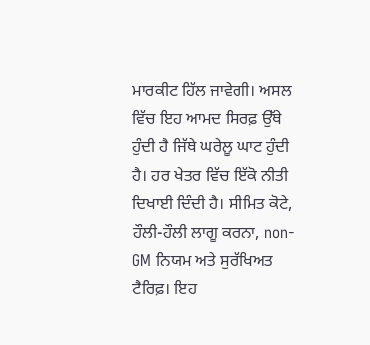ਮਾਰਕੀਟ ਹਿੱਲ ਜਾਵੇਗੀ। ਅਸਲ ਵਿੱਚ ਇਹ ਆਮਦ ਸਿਰਫ਼ ਉੱਥੇ ਹੁੰਦੀ ਹੈ ਜਿੱਥੇ ਘਰੇਲੂ ਘਾਟ ਹੁੰਦੀ ਹੈ। ਹਰ ਖੇਤਰ ਵਿੱਚ ਇੱਕੋ ਨੀਤੀ ਦਿਖਾਈ ਦਿੰਦੀ ਹੈ। ਸੀਮਿਤ ਕੋਟੇ, ਹੌਲੀ-ਹੌਲੀ ਲਾਗੂ ਕਰਨਾ, non-GM ਨਿਯਮ ਅਤੇ ਸੁਰੱਖਿਅਤ ਟੈਰਿਫ਼। ਇਹ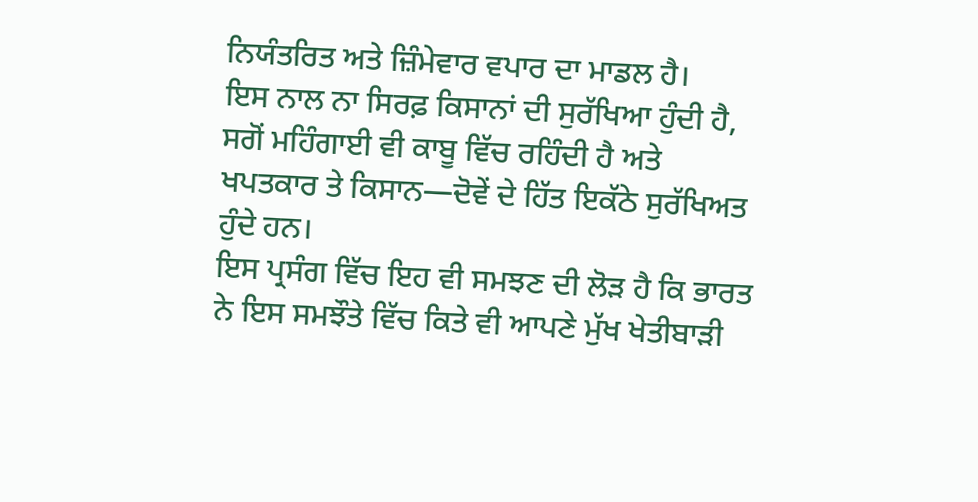ਨਿਯੰਤਰਿਤ ਅਤੇ ਜ਼ਿੰਮੇਵਾਰ ਵਪਾਰ ਦਾ ਮਾਡਲ ਹੈ।
ਇਸ ਨਾਲ ਨਾ ਸਿਰਫ਼ ਕਿਸਾਨਾਂ ਦੀ ਸੁਰੱਖਿਆ ਹੁੰਦੀ ਹੈ, ਸਗੋਂ ਮਹਿੰਗਾਈ ਵੀ ਕਾਬੂ ਵਿੱਚ ਰਹਿੰਦੀ ਹੈ ਅਤੇ ਖਪਤਕਾਰ ਤੇ ਕਿਸਾਨ—ਦੋਵੇਂ ਦੇ ਹਿੱਤ ਇਕੱਠੇ ਸੁਰੱਖਿਅਤ ਹੁੰਦੇ ਹਨ।
ਇਸ ਪ੍ਰਸੰਗ ਵਿੱਚ ਇਹ ਵੀ ਸਮਝਣ ਦੀ ਲੋੜ ਹੈ ਕਿ ਭਾਰਤ ਨੇ ਇਸ ਸਮਝੌਤੇ ਵਿੱਚ ਕਿਤੇ ਵੀ ਆਪਣੇ ਮੁੱਖ ਖੇਤੀਬਾੜੀ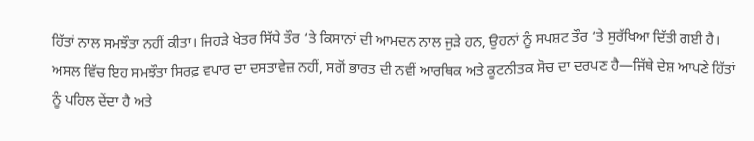ਹਿੱਤਾਂ ਨਾਲ ਸਮਝੌਤਾ ਨਹੀਂ ਕੀਤਾ। ਜਿਹੜੇ ਖੇਤਰ ਸਿੱਧੇ ਤੌਰ ‘ਤੇ ਕਿਸਾਨਾਂ ਦੀ ਆਮਦਨ ਨਾਲ ਜੁੜੇ ਹਨ, ਉਹਨਾਂ ਨੂੰ ਸਪਸ਼ਟ ਤੌਰ ‘ਤੇ ਸੁਰੱਖਿਆ ਦਿੱਤੀ ਗਈ ਹੈ।
ਅਸਲ ਵਿੱਚ ਇਹ ਸਮਝੌਤਾ ਸਿਰਫ਼ ਵਪਾਰ ਦਾ ਦਸਤਾਵੇਜ਼ ਨਹੀਂ, ਸਗੋਂ ਭਾਰਤ ਦੀ ਨਵੀਂ ਆਰਥਿਕ ਅਤੇ ਕੂਟਨੀਤਕ ਸੋਚ ਦਾ ਦਰਪਣ ਹੈ—ਜਿੱਥੇ ਦੇਸ਼ ਆਪਣੇ ਹਿੱਤਾਂ ਨੂੰ ਪਹਿਲ ਦੇਂਦਾ ਹੈ ਅਤੇ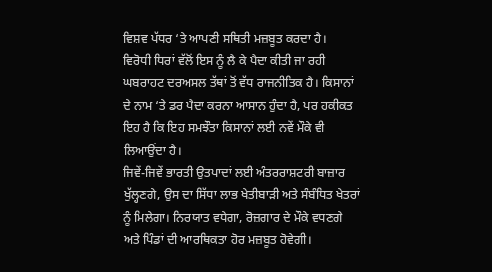ਵਿਸ਼ਵ ਪੱਧਰ ‘ਤੇ ਆਪਣੀ ਸਥਿਤੀ ਮਜ਼ਬੂਤ ਕਰਦਾ ਹੈ।
ਵਿਰੋਧੀ ਧਿਰਾਂ ਵੱਲੋਂ ਇਸ ਨੂੰ ਲੈ ਕੇ ਪੈਦਾ ਕੀਤੀ ਜਾ ਰਹੀ ਘਬਰਾਹਟ ਦਰਅਸਲ ਤੱਥਾਂ ਤੋਂ ਵੱਧ ਰਾਜਨੀਤਿਕ ਹੈ। ਕਿਸਾਨਾਂ ਦੇ ਨਾਮ ‘ਤੇ ਡਰ ਪੈਦਾ ਕਰਨਾ ਆਸਾਨ ਹੁੰਦਾ ਹੈ, ਪਰ ਹਕੀਕਤ ਇਹ ਹੈ ਕਿ ਇਹ ਸਮਝੌਤਾ ਕਿਸਾਨਾਂ ਲਈ ਨਵੇਂ ਮੌਕੇ ਵੀ ਲਿਆਉਂਦਾ ਹੈ।
ਜਿਵੇਂ-ਜਿਵੇਂ ਭਾਰਤੀ ਉਤਪਾਦਾਂ ਲਈ ਅੰਤਰਰਾਸ਼ਟਰੀ ਬਾਜ਼ਾਰ ਖੁੱਲ੍ਹਣਗੇ, ਉਸ ਦਾ ਸਿੱਧਾ ਲਾਭ ਖੇਤੀਬਾੜੀ ਅਤੇ ਸੰਬੰਧਿਤ ਖੇਤਰਾਂ ਨੂੰ ਮਿਲੇਗਾ। ਨਿਰਯਾਤ ਵਧੇਗਾ, ਰੋਜ਼ਗਾਰ ਦੇ ਮੌਕੇ ਵਧਣਗੇ ਅਤੇ ਪਿੰਡਾਂ ਦੀ ਆਰਥਿਕਤਾ ਹੋਰ ਮਜ਼ਬੂਤ ਹੋਵੇਗੀ।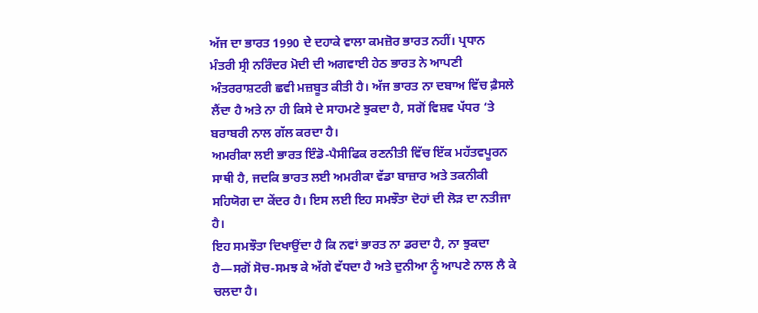ਅੱਜ ਦਾ ਭਾਰਤ 1990 ਦੇ ਦਹਾਕੇ ਵਾਲਾ ਕਮਜ਼ੋਰ ਭਾਰਤ ਨਹੀਂ। ਪ੍ਰਧਾਨ ਮੰਤਰੀ ਸ੍ਰੀ ਨਰਿੰਦਰ ਮੋਦੀ ਦੀ ਅਗਵਾਈ ਹੇਠ ਭਾਰਤ ਨੇ ਆਪਣੀ ਅੰਤਰਰਾਸ਼ਟਰੀ ਛਵੀ ਮਜ਼ਬੂਤ ਕੀਤੀ ਹੈ। ਅੱਜ ਭਾਰਤ ਨਾ ਦਬਾਅ ਵਿੱਚ ਫ਼ੈਸਲੇ ਲੈਂਦਾ ਹੈ ਅਤੇ ਨਾ ਹੀ ਕਿਸੇ ਦੇ ਸਾਹਮਣੇ ਝੁਕਦਾ ਹੈ, ਸਗੋਂ ਵਿਸ਼ਵ ਪੱਧਰ ‘ਤੇ ਬਰਾਬਰੀ ਨਾਲ ਗੱਲ ਕਰਦਾ ਹੈ।
ਅਮਰੀਕਾ ਲਈ ਭਾਰਤ ਇੰਡੋ-ਪੈਸੀਫਿਕ ਰਣਨੀਤੀ ਵਿੱਚ ਇੱਕ ਮਹੱਤਵਪੂਰਨ ਸਾਥੀ ਹੈ, ਜਦਕਿ ਭਾਰਤ ਲਈ ਅਮਰੀਕਾ ਵੱਡਾ ਬਾਜ਼ਾਰ ਅਤੇ ਤਕਨੀਕੀ ਸਹਿਯੋਗ ਦਾ ਕੇਂਦਰ ਹੈ। ਇਸ ਲਈ ਇਹ ਸਮਝੌਤਾ ਦੋਹਾਂ ਦੀ ਲੋੜ ਦਾ ਨਤੀਜਾ ਹੈ।
ਇਹ ਸਮਝੌਤਾ ਦਿਖਾਉਂਦਾ ਹੈ ਕਿ ਨਵਾਂ ਭਾਰਤ ਨਾ ਡਰਦਾ ਹੈ, ਨਾ ਝੁਕਦਾ ਹੈ—ਸਗੋਂ ਸੋਚ-ਸਮਝ ਕੇ ਅੱਗੇ ਵੱਧਦਾ ਹੈ ਅਤੇ ਦੁਨੀਆ ਨੂੰ ਆਪਣੇ ਨਾਲ ਲੈ ਕੇ ਚਲਦਾ ਹੈ।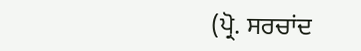(ਪ੍ਰੋ. ਸਰਚਾਂਦ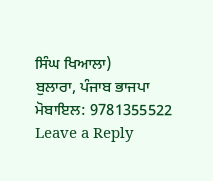ਸਿੰਘ ਖਿਆਲਾ)
ਬੁਲਾਰਾ, ਪੰਜਾਬ ਭਾਜਪਾ
ਮੋਬਾਇਲ: 9781355522
Leave a Reply